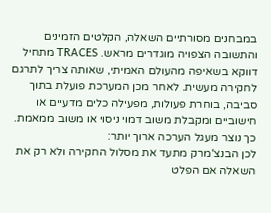במבחנים מסורתיים השאלה, הקלטים הזמינים והתשובה הצפויה מוגדרים מראש. TRACES מתחיל דווקא בשאיפה מהעולם האמיתי, שאותה צריך לתרגם לחקירה מעשית. לאחר מכן המערכת פועלת בתוך סביבה, בוחרת פעולות, מפעילה כלים מדעיים או חישוביים ומקבלת משוב דמוי ניסוי או משוב ממאמת.
כך נוצר מעגל הערכה ארוך יותר:
לכן הבנצ'מרק מתעד את מסלול החקירה ולא רק את השאלה אם הפלט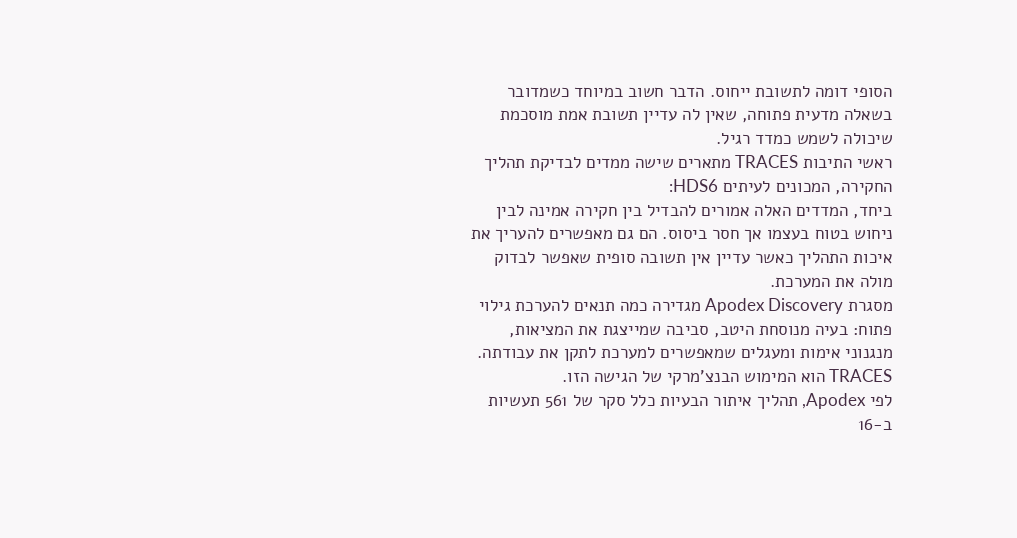הסופי דומה לתשובת ייחוס. הדבר חשוב במיוחד כשמדובר בשאלה מדעית פתוחה, שאין לה עדיין תשובת אמת מוסכמת שיכולה לשמש כמדד רגיל.
ראשי התיבות TRACES מתארים שישה ממדים לבדיקת תהליך החקירה, המכונים לעיתים HDS6:
ביחד, המדדים האלה אמורים להבדיל בין חקירה אמינה לבין ניחוש בטוח בעצמו אך חסר ביסוס. הם גם מאפשרים להעריך את איכות התהליך כאשר עדיין אין תשובה סופית שאפשר לבדוק מולה את המערכת.
מסגרת Apodex Discovery מגדירה כמה תנאים להערכת גילוי פתוח: בעיה מנוסחת היטב, סביבה שמייצגת את המציאות, מנגנוני אימות ומעגלים שמאפשרים למערכת לתקן את עבודתה. TRACES הוא המימוש הבנצ'מרקי של הגישה הזו.
לפי Apodex, תהליך איתור הבעיות כלל סקר של 561 תעשיות ב-16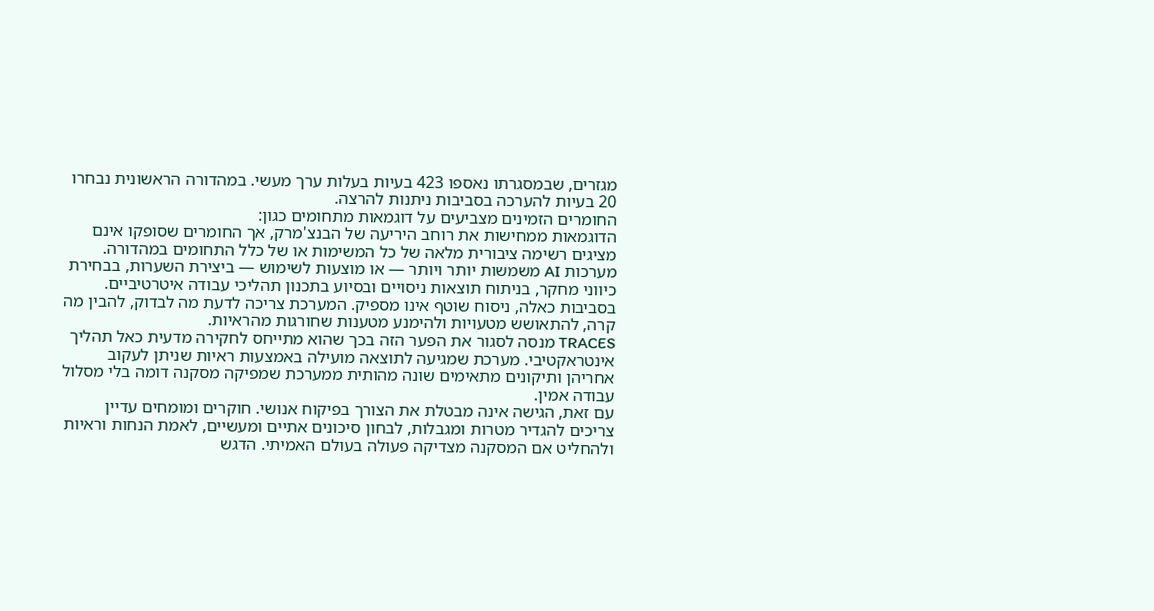מגזרים, שבמסגרתו נאספו 423 בעיות בעלות ערך מעשי. במהדורה הראשונית נבחרו 20 בעיות להערכה בסביבות ניתנות להרצה.
החומרים הזמינים מצביעים על דוגמאות מתחומים כגון:
הדוגמאות ממחישות את רוחב היריעה של הבנצ'מרק, אך החומרים שסופקו אינם מציגים רשימה ציבורית מלאה של כל המשימות או של כלל התחומים במהדורה.
מערכות AI משמשות יותר ויותר — או מוצעות לשימוש — ביצירת השערות, בבחירת כיווני מחקר, בניתוח תוצאות ניסויים ובסיוע בתכנון תהליכי עבודה איטרטיביים. בסביבות כאלה, ניסוח שוטף אינו מספיק. המערכת צריכה לדעת מה לבדוק, להבין מה קרה, להתאושש מטעויות ולהימנע מטענות שחורגות מהראיות.
TRACES מנסה לסגור את הפער הזה בכך שהוא מתייחס לחקירה מדעית כאל תהליך אינטראקטיבי. מערכת שמגיעה לתוצאה מועילה באמצעות ראיות שניתן לעקוב אחריהן ותיקונים מתאימים שונה מהותית ממערכת שמפיקה מסקנה דומה בלי מסלול עבודה אמין.
עם זאת, הגישה אינה מבטלת את הצורך בפיקוח אנושי. חוקרים ומומחים עדיין צריכים להגדיר מטרות ומגבלות, לבחון סיכונים אתיים ומעשיים, לאמת הנחות וראיות ולהחליט אם המסקנה מצדיקה פעולה בעולם האמיתי. הדגש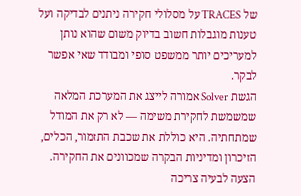של TRACES על מסלולי חקירה ניתנים לבדיקה ועל טענות מוגבלות חשוב בדיוק משום שהוא נותן למעריכים יותר ממשפט סופי ומבודד שאי אפשר לבקר.
הגשת Solver אמורה לייצג את המערכת המלאה שמשמשת לחקירת משימה — לא רק את המודל שמתחתיה. היא כוללת את שכבת התזמור, הכלים, הזיכרון ומדיניות הבקרה שמכוונים את החקירה.
הצעה לבעיה צריכה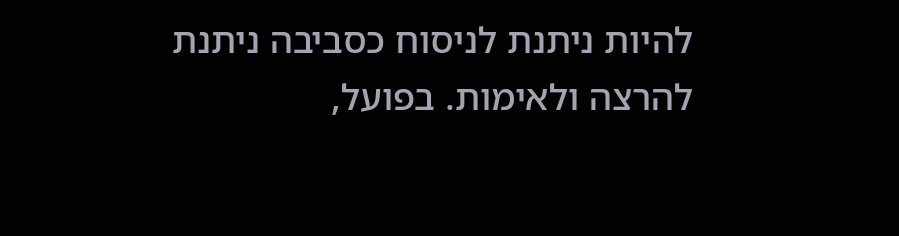להיות ניתנת לניסוח כסביבה ניתנת להרצה ולאימות. בפועל,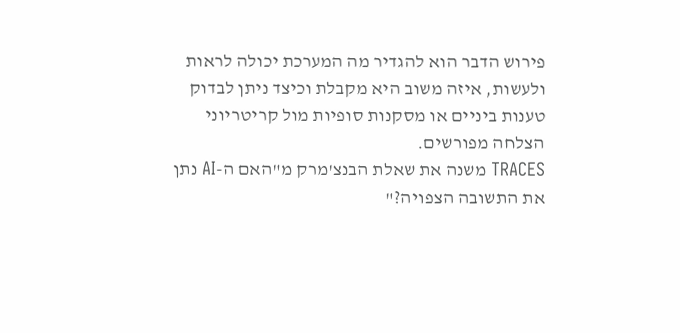פירוש הדבר הוא להגדיר מה המערכת יכולה לראות ולעשות, איזה משוב היא מקבלת וכיצד ניתן לבדוק טענות ביניים או מסקנות סופיות מול קריטריוני הצלחה מפורשים.
TRACES משנה את שאלת הבנצ'מרק מ"האם ה-AI נתן את התשובה הצפויה?"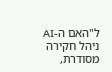ל"האם ה-AI ניהל חקירה מסודרת,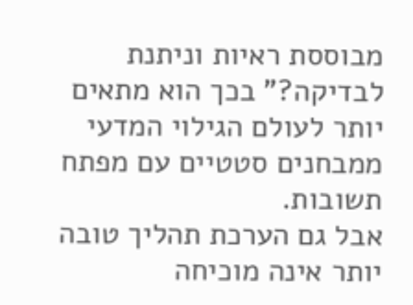מבוססת ראיות וניתנת לבדיקה?" בכך הוא מתאים יותר לעולם הגילוי המדעי ממבחנים סטטיים עם מפתח תשובות.
אבל גם הערכת תהליך טובה יותר אינה מוכיחה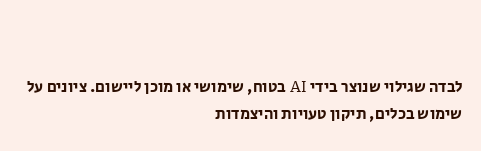לבדה שגילוי שנוצר בידי AI בטוח, שימושי או מוכן ליישום. ציונים על שימוש בכלים, תיקון טעויות והיצמדות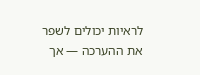לראיות יכולים לשפר את ההערכה — אך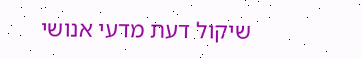שיקול דעת מדעי אנושי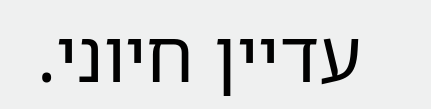עדיין חיוני.